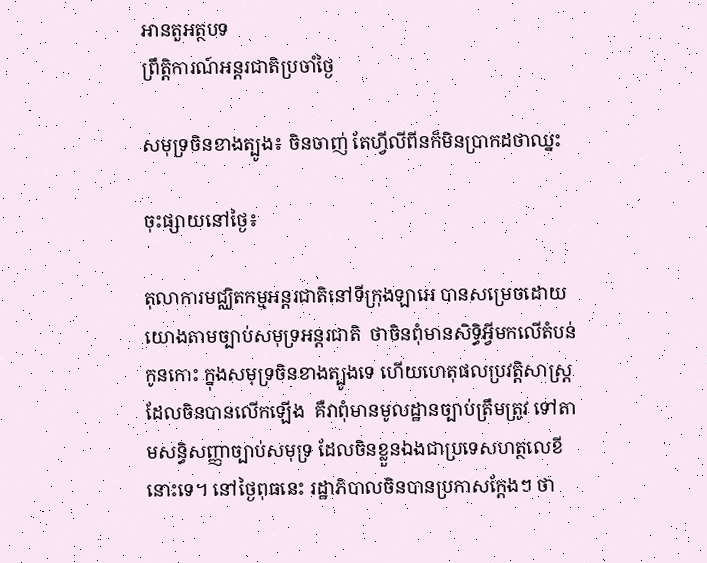អានតួអត្ថបទ
ព្រឹត្តិការណ៍អន្តរជាតិប្រចាំថ្ងៃ

សមុទ្រចិនខាងត្បូង៖ ចិនចាញ់ តែហ្វីលីពីនក៏មិនប្រាកដថាឈ្នះ

ចុះផ្សាយនៅថ្ងៃ៖

តុលាការមជ្ឈិតកម្មអន្តរជាតិនៅទីក្រុងឡាអេ បានសម្រេចដោយយោងតាមច្បាប់សមុទ្រអន្តរជាតិ  ថាចិនពុំមានសិទ្ធិអ្វីមកលើតំបន់កូនកោះ ក្នុងសមុទ្រចិនខាងត្បូងទេ ហើយហេតុផលប្រវត្តិសាស្ត្រដែលចិនបានលើកឡើង  គឺវាពុំមានមូលដ្ឋានច្បាប់ត្រឹមត្រូវ ទៅតាមសន្ធិសញ្ញាច្បាប់សមុទ្រ ដែលចិនខ្លួនឯងជាប្រទេសហត្ថលេខីនោះទេ។ នៅថ្ងៃពុធនេះ រដ្ឋាភិបាលចិនបានប្រកាសក្តែងៗ ថា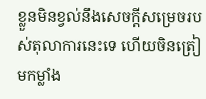ខ្លួនមិនខ្វល់នឹងសេចក្តីសម្រេចរបស់តុលាការនេះទេ ហើយចិនត្រៀមកម្លាំង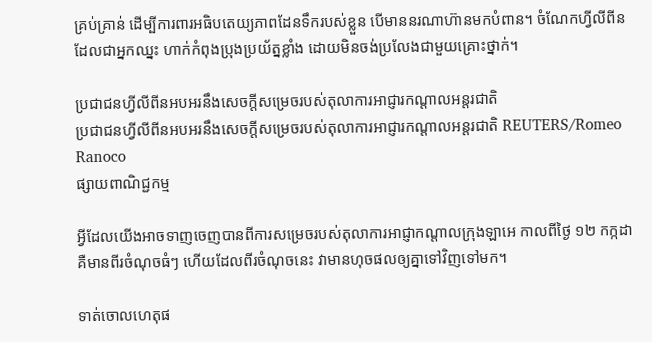គ្រប់គ្រាន់ ដើម្បីការពារអធិបតេយ្យភាពដែនទឹករបស់ខ្លួន បើមាននរណាហ៊ានមកបំពាន។ ចំណែកហ្វីលីពីន ដែលជាអ្នកឈ្នះ ហាក់កំពុងប្រុងប្រយ័ត្នខ្លាំង ដោយមិនចង់ប្រលែងជាមួយគ្រោះថ្នាក់។

ប្រជាជនហ្វីលីពីនអបអរនឹងសេចក្តីសម្រេចរបស់តុលាការអាជ្ញារកណ្តាលអន្តរជាតិ
ប្រជាជនហ្វីលីពីនអបអរនឹងសេចក្តីសម្រេចរបស់តុលាការអាជ្ញារកណ្តាលអន្តរជាតិ REUTERS/Romeo Ranoco
ផ្សាយពាណិជ្ជកម្ម

អ្វីដែលយើងអាចទាញចេញបានពីការសម្រេចរបស់តុលាការអាជ្ញាកណ្តាលក្រុងឡាអេ កាលពីថ្ងៃ ១២ កក្កដា គឺមានពីរចំណុចធំៗ ហើយដែលពីរចំណុចនេះ វាមានហុចផលឲ្យគ្នាទៅវិញទៅមក។

ទាត់ចោលហេតុផ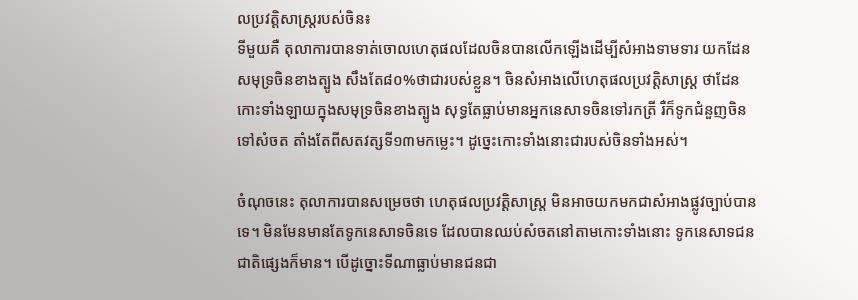លប្រវត្តិសាស្ត្ររបស់ចិន៖
ទីមួយគឺ តុលាការបានទាត់ចោលហេតុផលដែលចិនបានលើកឡើងដើម្បីសំអាងទាមទារ យកដែនសមុទ្រចិនខាងត្បូង សឹងតែ៨០%ថាជារបស់ខ្លួន។ ចិនសំអាងលើហេតុផលប្រវត្តិសាស្ត្រ ថាដែនកោះទាំងឡាយក្នុងសមុទ្រចិនខាងត្បូង សុទ្ធតែធ្លាប់មានអ្នកនេសាទចិនទៅរកត្រី រឺក៏ទូកជំនួញចិនទៅសំចត តាំងតែពីសតវត្សទី១៣មកម្លេះ។ ដូច្នេះកោះទាំងនោះជារបស់ចិនទាំងអស់។

ចំណុចនេះ តុលាការបានសម្រេចថា ហេតុផលប្រវត្តិសាស្ត្រ មិនអាចយកមកជាសំអាងផ្លូវច្បាប់បានទេ។ មិនមែនមានតែទូកនេសាទចិនទេ ដែលបានឈប់សំចតនៅតាមកោះទាំងនោះ ទូកនេសាទជនជាតិផ្សេងក៏មាន។ បើដូច្នោះទីណាធ្លាប់មានជនជា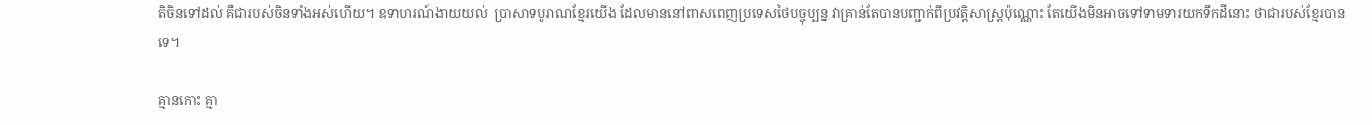តិចិនទៅដល់ គឺជារបស់ចិនទាំងអស់ហើយ។ ឧទាហរណ៍ងាយយល់  ប្រាសាទបូរាណខ្មែរយើង ដែលមាននៅពាសពេញប្រទេសថៃបច្ចុប្បន្ន វាគ្រាន់តែបានបញ្ជាក់ពីប្រវត្តិសាស្ត្រប៉ុណ្ណោះ តែយើងមិនអាចទៅទាមទារយកទឹកដីនោះ ថាជារបស់ខ្មែរបានទេ។

គ្មានកោះ គ្មា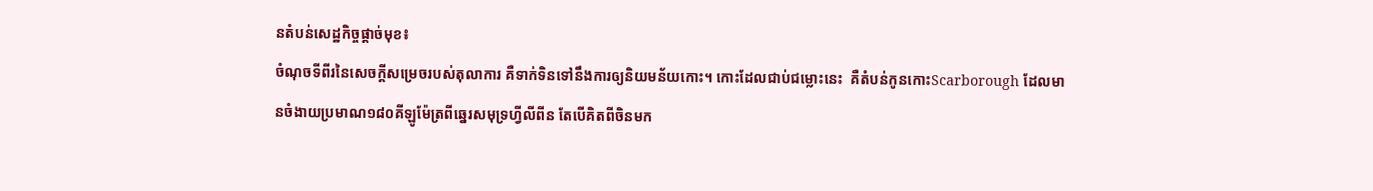នតំបន់សេដ្ឋកិច្ចផ្តាច់មុខ៖
ចំណុចទីពីរនៃសេចក្តីសម្រេចរបស់តុលាការ គឺទាក់ទិនទៅនឹងការឲ្យនិយមន័យកោះ។ កោះដែលជាប់ជម្លោះនេះ  គឺតំបន់កូនកោះScarborough ដែលមានចំងាយប្រមាណ១៨០គីឡូម៉ែត្រពីឆ្នេរសមុទ្រហ្វីលីពីន តែបើគិតពីចិនមក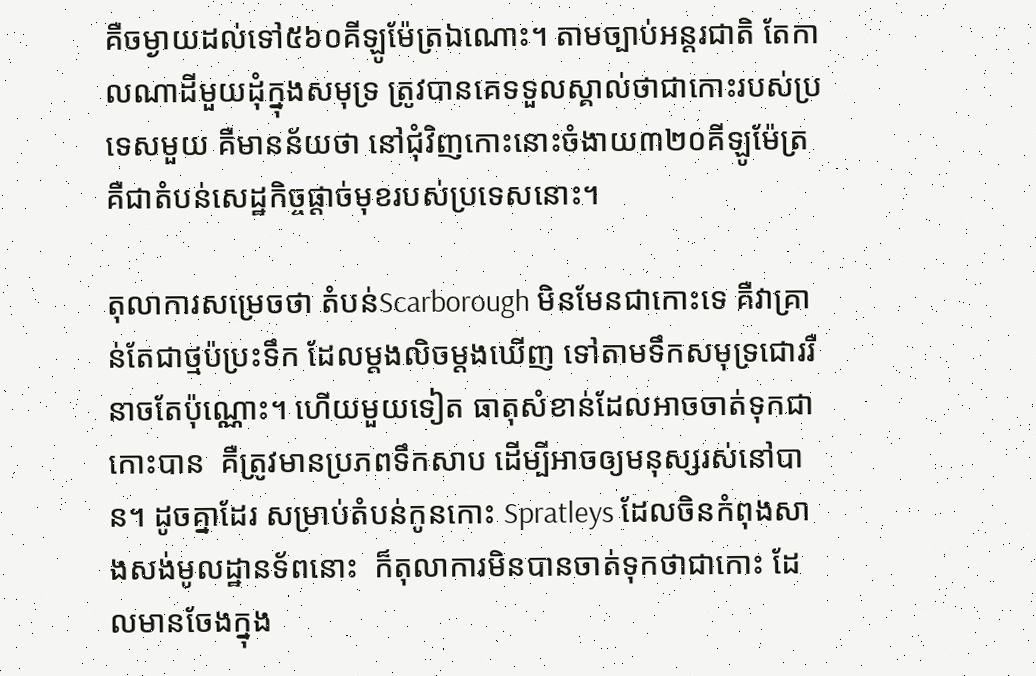គឺចម្ងាយដល់ទៅ៥៦០គីឡូម៉ែត្រឯណោះ។ តាមច្បាប់អន្តរជាតិ តែកាលណាដីមួយដុំក្នុងសមុទ្រ ត្រូវបានគេទទួលស្គាល់ថាជាកោះរបស់ប្រទេសមួយ គឺមានន័យថា នៅជុំវិញកោះនោះចំងាយ៣២០គីឡូម៉ែត្រ គឺជាតំបន់សេដ្ឋកិច្ចផ្តាច់មុខរបស់ប្រទេសនោះ។

តុលាការសម្រេចថា តំបន់Scarborough មិនមែនជាកោះទេ គឺវាគ្រាន់តែជាថ្មប៉ប្រះទឹក ដែលម្តងលិចម្តងឃើញ ទៅតាមទឹកសមុទ្រជោររឺនាចតែប៉ុណ្ណោះ។ ហើយមួយទៀត ធាតុសំខាន់ដែលអាចចាត់ទុកជាកោះបាន  គឺត្រូវមានប្រភពទឹកសាប ដើម្បីអាចឲ្យមនុស្សរស់នៅបាន។ ដូចគ្នាដែរ សម្រាប់តំបន់កូនកោះ Spratleys ដែលចិនកំពុងសាងសង់មូលដ្ឋានទ័ពនោះ  ក៏តុលាការមិនបានចាត់ទុកថាជាកោះ ដែលមានចែងក្នុង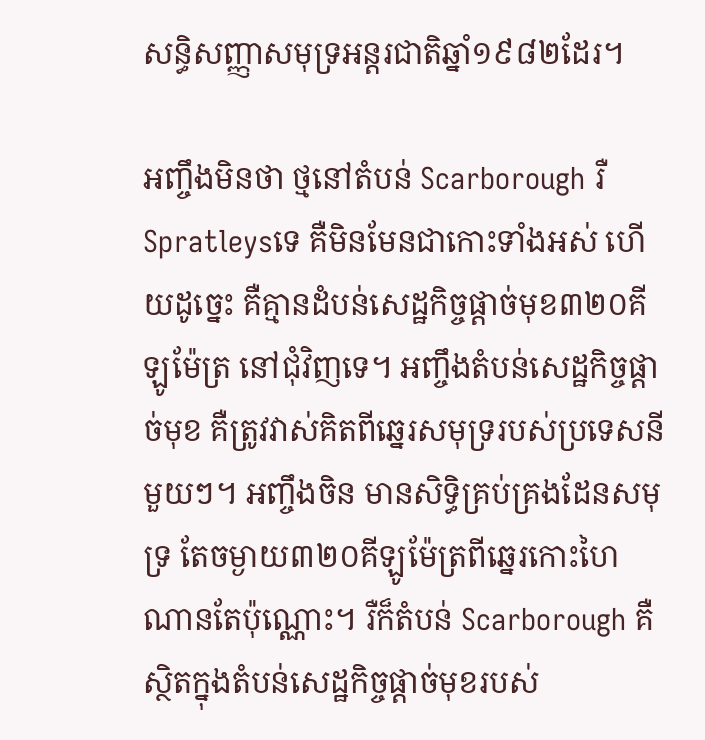សន្ធិសញ្ញាសមុទ្រអន្តរជាតិឆ្នាំ១៩៨២ដែរ។

អញ្ចឹងមិនថា ថ្មនៅតំបន់ Scarborough រឺ Spratleysទេ គឺមិនមែនជាកោះទាំងអស់ ហើយដូច្នេះ គឺគ្មានដំបន់សេដ្ឋកិច្ចផ្តាច់មុខ៣២០គីឡូម៉ែត្រ នៅជុំវិញទេ។ អញ្ចឹងតំបន់សេដ្ឋកិច្ចផ្តាច់មុខ គឺត្រូវវាស់គិតពីឆ្នេរសមុទ្ររបស់ប្រទេសនីមួយៗ។ អញ្ចឹងចិន មានសិទ្ធិគ្រប់គ្រងដែនសមុទ្រ តែចម្ងាយ៣២០គីឡូម៉ែត្រពីឆ្នេរកោះហៃណានតែប៉ុណ្ណោះ។ រឺក៏តំបន់ Scarborough គឺស្ថិតក្នុងតំបន់សេដ្ឋកិច្ចផ្តាច់មុខរបស់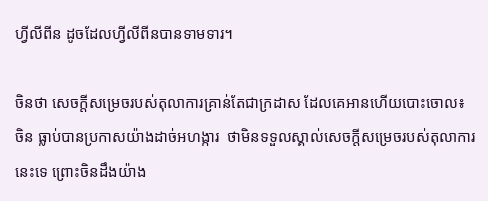ហ្វីលីពីន ដូចដែលហ្វីលីពីនបានទាមទារ។

ចិនថា សេចក្តីសម្រេចរបស់តុលាការគ្រាន់តែជាក្រដាស ដែលគេអានហើយបោះចោល៖
ចិន ធ្លាប់បានប្រកាសយ៉ាងដាច់អហង្ការ  ថាមិនទទួលស្គាល់សេចក្តីសម្រេចរបស់តុលាការនេះទេ ព្រោះចិនដឹងយ៉ាង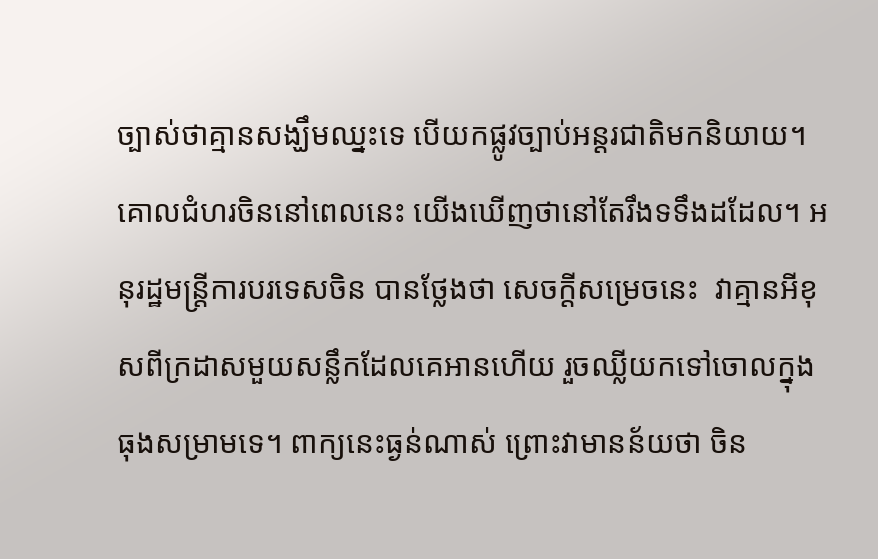ច្បាស់ថាគ្មានសង្ឃឹមឈ្នះទេ បើយកផ្លូវច្បាប់អន្តរជាតិមកនិយាយ។ គោលជំហរចិននៅពេលនេះ យើងឃើញថានៅតែរឹងទទឹងដដែល។ អនុរដ្ឋមន្ត្រីការបរទេសចិន បានថ្លែងថា សេចក្តីសម្រេចនេះ  វាគ្មានអីខុសពីក្រដាសមួយសន្លឹកដែលគេអានហើយ រួចឈ្លីយកទៅចោលក្នុងធុងសម្រាមទេ។ ពាក្យនេះធ្ងន់ណាស់ ព្រោះវាមានន័យថា ចិន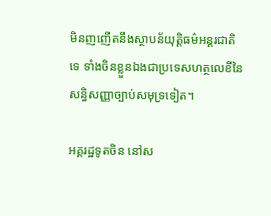មិនញញើតនឹងស្ថាបន័យុត្តិធម៌អន្តរជាតិទេ ទាំងចិនខ្លួនឯងជាប្រទេសហត្ថលេខីនៃសន្ធិសញ្ញាច្បាប់សមុទ្រទៀត។

អគ្គរដ្ឋទូតចិន នៅស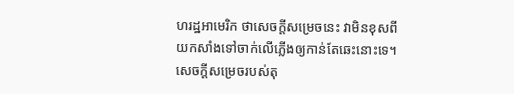ហរដ្ឋអាមេរិក ថាសេចក្តីសម្រេចនេះ វាមិនខុសពីយកសាំងទៅចាក់លើភ្លើងឲ្យកាន់តែឆេះនោះទេ។ សេចក្តីសម្រេចរបស់តុ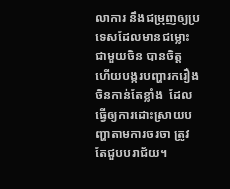លាការ នឹងជម្រុញឲ្យប្រទេសដែលមានជម្លោះជាមួយចិន បានចិត្ត ហើយបង្ករបញ្ហារករឿងចិនកាន់តែខ្លាំង  ដែលធ្វើឲ្យការដោះស្រាយបញ្ហាតាមការចរចា ត្រូវតែជួបបរាជ័យ។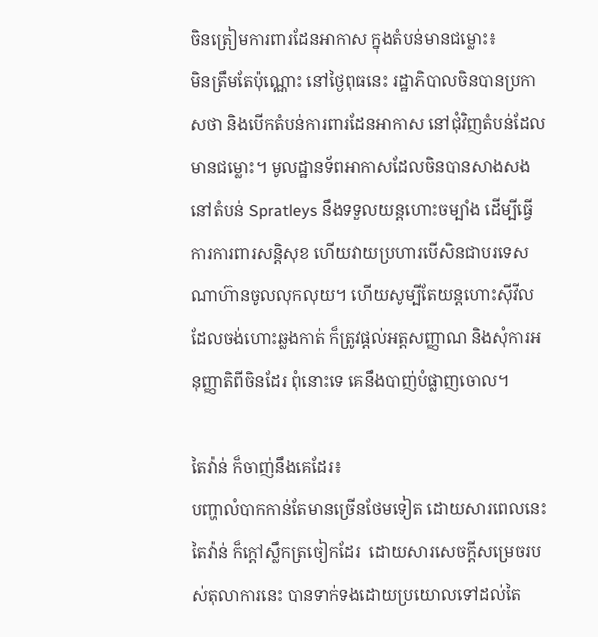ចិនត្រៀមការពារដែនអាកាស ក្នុងតំបន់មានជម្លោះ៖
មិនត្រឹមតែប៉ុណ្ណោះ នៅថ្ងៃពុធនេះ រដ្ឋាភិបាលចិនបានប្រកាសថា និងបើកតំបន់ការពារដែនអាកាស នៅជុំវិញតំបន់ដែលមានជម្លោះ។ មូលដ្ឋានទ័ពអាកាសដែលចិនបានសាងសងនៅតំបន់ Spratleys នឹងទទួលយន្តហោះចម្បាំង ដើម្បីធ្វើការការពារសន្តិសុខ ហើយវាយប្រហារបើសិនជាបរទេសណាហ៊ានចូលលុកលុយ។ ហើយសូម្បីតែយន្តហោះស៊ីវីលដែលចង់ហោះឆ្លងកាត់ ក៏ត្រូវផ្តល់អត្តសញ្ញាណ និងសុំការអនុញ្ញាតិពីចិនដែរ ពុំនោះទេ គេនឹងបាញ់បំផ្លាញចោល។

តៃវ៉ាន់ ក៏ចាញ់នឹងគេដែរ៖
បញ្ហាលំបាកកាន់តែមានច្រើនថែមទៀត ដោយសារពេលនេះតៃវ៉ាន់ ក៏ក្តៅស្លឹកត្រចៀកដែរ  ដោយសារសេចក្តីសម្រេចរបស់តុលាការនេះ បានទាក់ទងដោយប្រយោលទៅដល់តៃ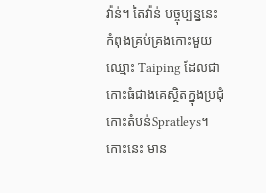វ៉ាន់។ តៃវ៉ាន់ បច្ចុប្បន្ននេះកំពុងគ្រប់គ្រងកោះមួយឈ្មោះ Taiping ដែលជាកោះធំជាងគេស្ថិតក្នុងប្រជុំកោះតំបន់Spratleys។ កោះនេះ មាន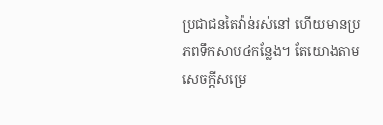ប្រជាជនតៃវ៉ាន់រស់នៅ ហើយមានប្រភពទឹកសាប៤កន្លែង។ តែយោងតាមសេចក្តីសម្រេ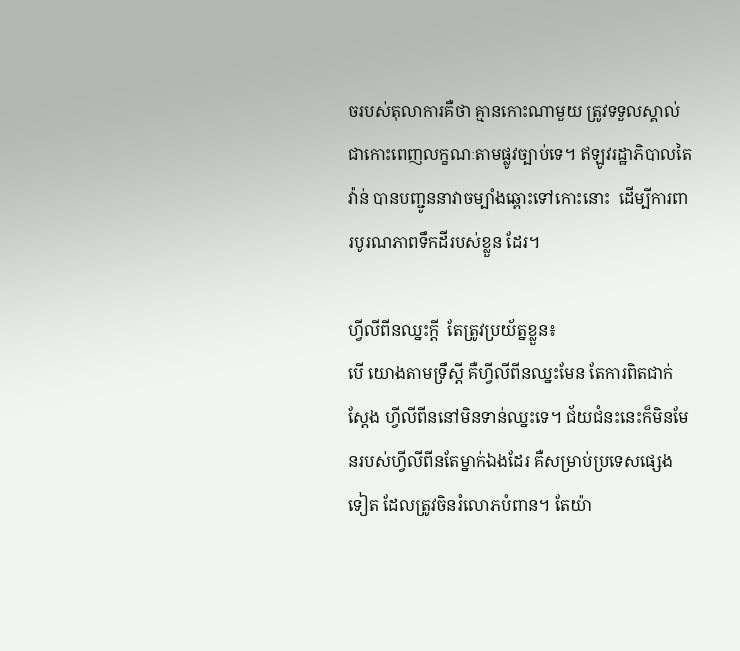ចរបស់តុលាការគឺថា គ្មានកោះណាមួយ ត្រូវទទួលស្គាល់ជាកោះពេញលក្ខណៈតាមផ្លូវច្បាប់ទេ។ ឥឡូវរដ្ឋាភិបាលតៃវ៉ាន់ បានបញ្ជូននាវាចម្បាំងឆ្ពោះទៅកោះនោះ  ដើម្បីការពារបូរណភាពទឹកដីរបស់ខ្លួន ដែរ។

ហ្វីលីពីនឈ្នះក្តី  តែត្រូវប្រយ័ត្នខ្លួន៖
បើ យោងតាមទ្រឹស្តី គឺហ្វីលីពីនឈ្នះមែន តែការពិតជាក់ស្តែង ហ្វីលីពីននៅមិនទាន់ឈ្នះទេ។ ជ័យជំនះនេះក៏មិនមែនរបស់ហ្វីលីពីនតែម្នាក់ឯងដែរ គឺសម្រាប់ប្រទេសផ្សេងទៀត ដែលត្រូវចិនរំលោភបំពាន។ តែយ៉ា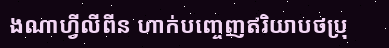ងណាហ្វីលីពីន ហាក់បញ្ចេញឥរិយាបថប្រុ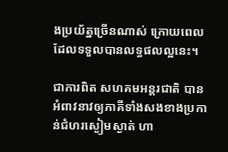ងប្រយ័ត្នច្រើនណាស់ ក្រោយពេលដែលទទួលបានលទ្ធផលល្អនេះ។

ជាការពិត សហគមអន្តរជាតិ បានអំពាវនាវឲ្យភាគីទាំងសងខាងប្រកាន់ជំហរស្ងៀមស្ងាត់ ហា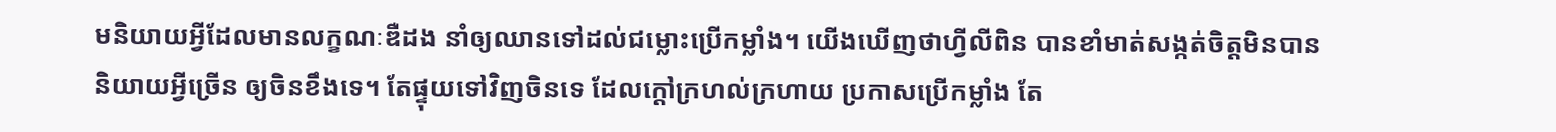មនិយាយអ្វីដែលមានលក្ខណៈឌឺដង នាំឲ្យឈានទៅដល់ជម្លោះប្រើកម្លាំង។ យើងឃើញថាហ្វីលីពិន បានខាំមាត់សង្កត់ចិត្តមិនបាននិយាយអ្វីច្រើន ឲ្យចិនខឹងទេ។ តែផ្ទុយទៅវិញចិនទេ ដែលក្តៅក្រហល់ក្រហាយ ប្រកាសប្រើកម្លាំង តែ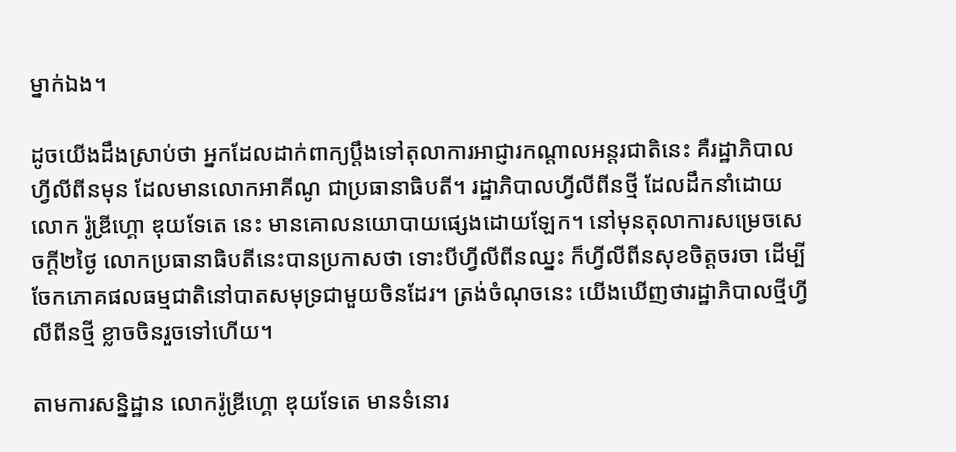ម្នាក់ឯង។

ដូចយើងដឹងស្រាប់ថា អ្នកដែលដាក់ពាក្យប្តឹងទៅតុលាការអាជ្ញារកណ្តាលអន្តរជាតិនេះ គឺរដ្ឋាភិបាលហ្វីលីពីនមុន ដែលមានលោកអាគីណូ ជាប្រធានាធិបតី។ រដ្ឋាភិបាលហ្វីលីពីនថ្មី ដែលដឹកនាំដោយលោក រ៉ូឌ្រីហ្គោ ឌុយទែតេ នេះ មានគោលនយោបាយផ្សេងដោយឡែក។ នៅមុនតុលាការសម្រេចសេចក្តី២ថ្ងៃ លោកប្រធានាធិបតីនេះបានប្រកាសថា ទោះបីហ្វីលីពីនឈ្នះ ក៏ហ្វីលីពីនសុខចិត្តចរចា ដើម្បីចែកភោគផលធម្មជាតិនៅបាតសមុទ្រជាមួយចិនដែរ។ ត្រង់ចំណុចនេះ យើងឃើញថារដ្ឋាភិបាលថ្មីហ្វីលីពីនថ្មី ខ្លាចចិនរួចទៅហើយ។

តាមការសន្និដ្ឋាន លោករ៉ូឌ្រីហ្គោ ឌុយទែតេ មានទំនោរ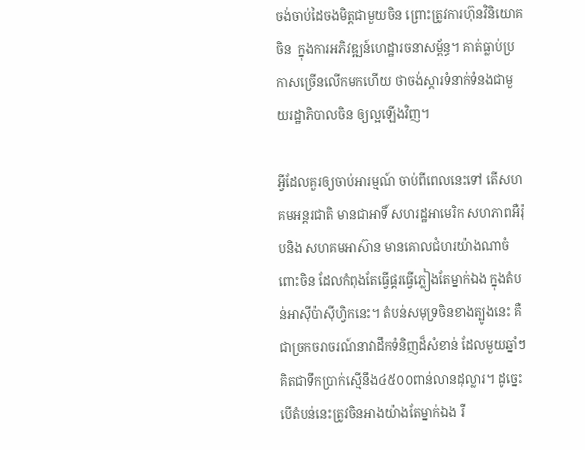ចង់ចាប់ដៃចងមិត្តជាមួយចិន ព្រោះត្រូវការហ៊ុនវិនិយោគចិន  ក្នុងការអភិវឌ្ឍន៍ហេដ្ឋារចនាសម្ព័ន្ធ។ គាត់ធ្លាប់ប្រកាសច្រើនលើកមកហើយ ថាចង់ស្តារទំនាក់ទំនងជាមួយរដ្ឋាភិបាលចិន ឲ្យល្អឡើងវិញ។

អ្វីដែលគួរឲ្យចាប់អារម្មណ៍ ចាប់ពីពេលនេះទៅ តើសហគមអន្តរជាតិ មានជាអាទិ៍ សហរដ្ឋអាមេរិក សហភាពអឺរ៉ុបនិង សហគមអាស៊ាន មានគោលជំហរយ៉ាងណាចំពោះចិន ដែលកំពុងតែធ្វើផ្គរធ្វើភ្លៀងតែម្នាក់ឯង ក្នុងតំបន់អាស៊ីប៉ាស៊ីហ្វិកនេះ។ តំបន់សមុទ្រចិនខាងត្បូងនេះ គឺជាច្រកចរាចរណ៍នាវាដឹកទំនិញដ៏សំខាន់ ដែលមួយឆ្នាំៗ គិតជាទឹកប្រាក់ស្មើនឹង៤៥០០ពាន់លានដុល្លារ។ ដូច្នេះបើតំបន់នេះត្រូវចិនអាងយ៉ាងតែម្នាក់ឯង រឺ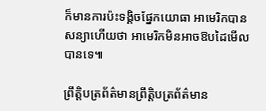ក៏មានការប៉ះទង្គិចផ្នែកយោធា អាមេរិកបានសន្យាហើយថា អាមេរិកមិនអាចឱបដៃមើលបានទេ៕

ព្រឹត្តិបត្រព័ត៌មានព្រឹត្តិបត្រព័ត៌មាន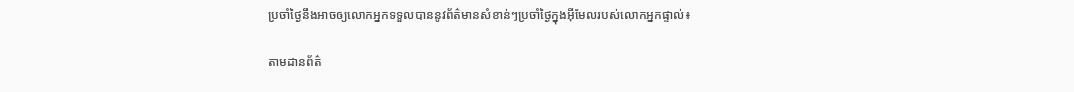ប្រចាំថ្ងៃនឹងអាចឲ្យលោកអ្នកទទួលបាននូវព័ត៌មានសំខាន់ៗប្រចាំថ្ងៃក្នុងអ៊ីមែលរបស់លោកអ្នកផ្ទាល់៖

តាមដានព័ត៌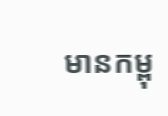មានកម្ពុ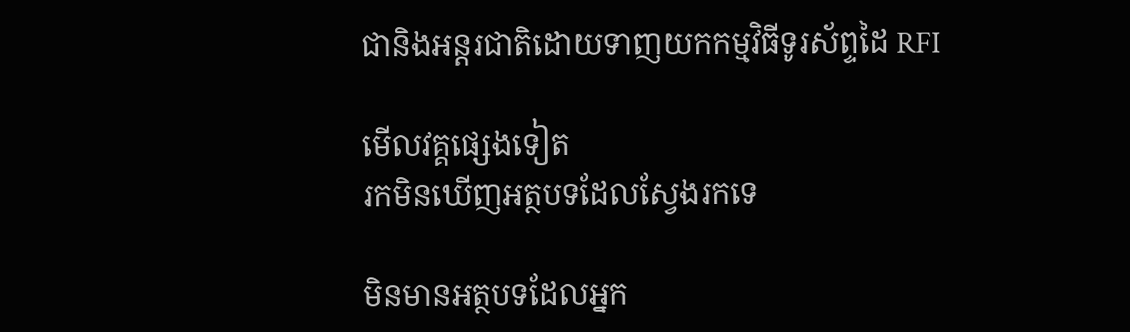ជានិងអន្តរជាតិដោយទាញយកកម្មវិធីទូរស័ព្ទដៃ RFI

មើលវគ្គផ្សេងទៀត
រកមិនឃើញអត្ថបទដែលស្វែងរកទេ

មិនមានអត្ថបទដែលអ្នក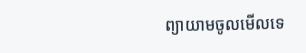ព្យាយាមចូលមើលទេ